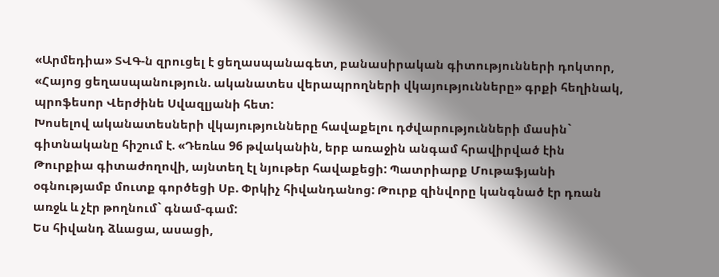«Արմեդիա» ՏՎԳ-ն զրուցել է ցեղասպանագետ, բանասիրական գիտությունների դոկտոր, «Հայոց ցեղասպանություն. ականատես վերապրողների վկայությունները» գրքի հեղինակ, պրոֆեսոր Վերժինե Սվազլյանի հետ:
Խոսելով ականատեսների վկայությունները հավաքելու դժվարությունների մասին` գիտնականը հիշում է. «Դեռևս 96 թվականին, երբ առաջին անգամ հրավիրված էին Թուրքիա գիտաժողովի, այնտեղ էլ նյութեր հավաքեցի: Պատրիարք Մութաֆյանի օգնությամբ մուտք գործեցի Սբ. Փրկիչ հիվանդանոց: Թուրք զինվորը կանգնած էր դռան առջև և չէր թողնում` գնամ-գամ:
Ես հիվանդ ձևացա, ասացի,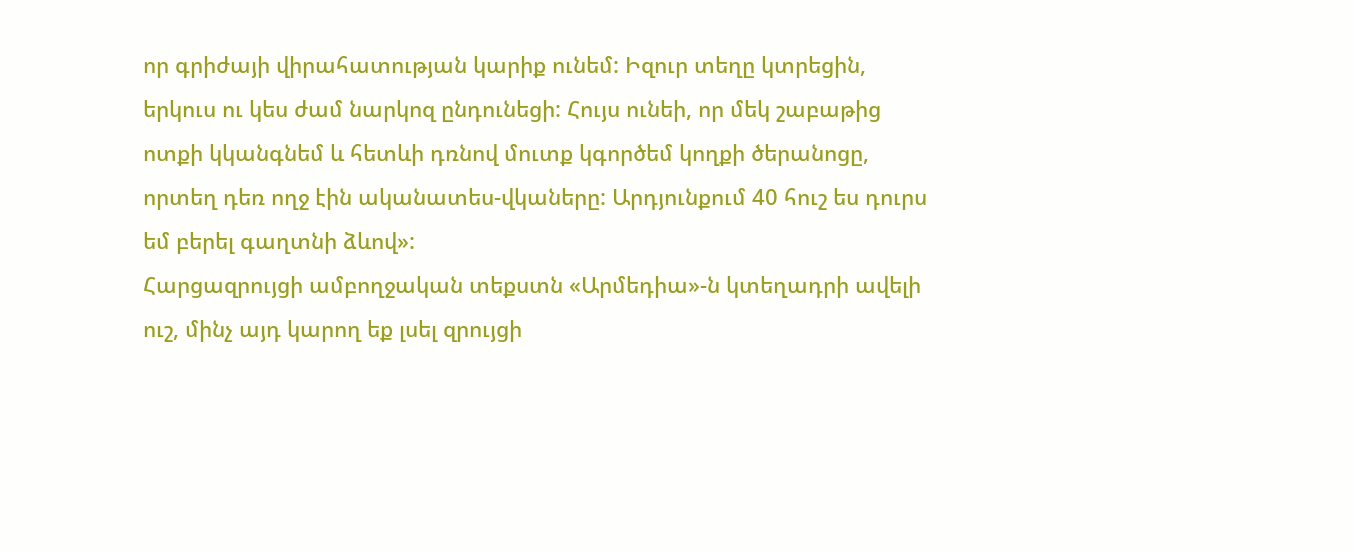որ գրիժայի վիրահատության կարիք ունեմ: Իզուր տեղը կտրեցին, երկուս ու կես ժամ նարկոզ ընդունեցի: Հույս ունեի, որ մեկ շաբաթից ոտքի կկանգնեմ և հետևի դռնով մուտք կգործեմ կողքի ծերանոցը, որտեղ դեռ ողջ էին ականատես-վկաները: Արդյունքում 40 հուշ ես դուրս եմ բերել գաղտնի ձևով»:
Հարցազրույցի ամբողջական տեքստն «Արմեդիա»-ն կտեղադրի ավելի ուշ, մինչ այդ կարող եք լսել զրույցի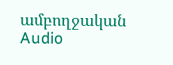ամբողջական Audio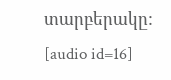տարբերակը:
[audio id=16]